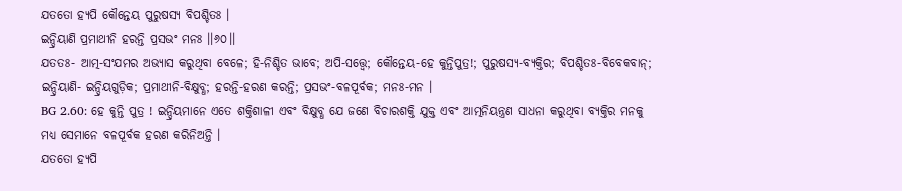ଯତତୋ ହ୍ୟପି କୌନ୍ତେୟ ପୁରୁଷସ୍ୟ ବିପଶ୍ଚିତଃ ।
ଇନ୍ଦ୍ରିୟାଣି ପ୍ରମାଥୀନି ହରନ୍ତି ପ୍ରସଭଂ ମନଃ ।।୬୦।।
ଯତତଃ- ଆତ୍ମ-ସଂଯମର ଅଭ୍ୟାସ କରୁଥିବା ବେଳେ; ହି-ନିଶ୍ଚିତ ଭାବେ; ଅପି-ସତ୍ତ୍ୱେ; କୌନ୍ତେୟ-ହେ କୁନ୍ତିପୁତ୍ର!; ପୁରୁଷସ୍ୟ-ବ୍ୟକ୍ତିର; ବିପଶ୍ଚିତଃ-ବିବେକବାନ୍; ଇନ୍ଦ୍ରିୟାଣି- ଇନ୍ଦ୍ରିୟଗୁଡ଼ିକ; ପ୍ରମାଥୀନି-ବିକ୍ଷୁବ୍ଧ; ହରନ୍ତି-ହରଣ କରନ୍ତି; ପ୍ରସଭଂ-ବଳପୂର୍ବକ; ମନଃ-ମନ ।
BG 2.60: ହେ କୁନ୍ତି ପୁତ୍ର ! ଇନ୍ଦ୍ରିୟମାନେ ଏତେ ଶକ୍ତିଶାଳୀ ଏବଂ ବିକ୍ଷୁବ୍ଧ ଯେ ଜଣେ ବିଚାରଶକ୍ତି ଯୁକ୍ତ ଏବଂ ଆତ୍ମନିୟନ୍ତ୍ରଣ ସାଧନା କରୁଥିବା ବ୍ୟକ୍ତିର ମନକୁ ମଧ୍ୟ ସେମାନେ ବଳପୂର୍ବକ ହରଣ କରିନିଅନ୍ତି ।
ଯତତୋ ହ୍ୟପି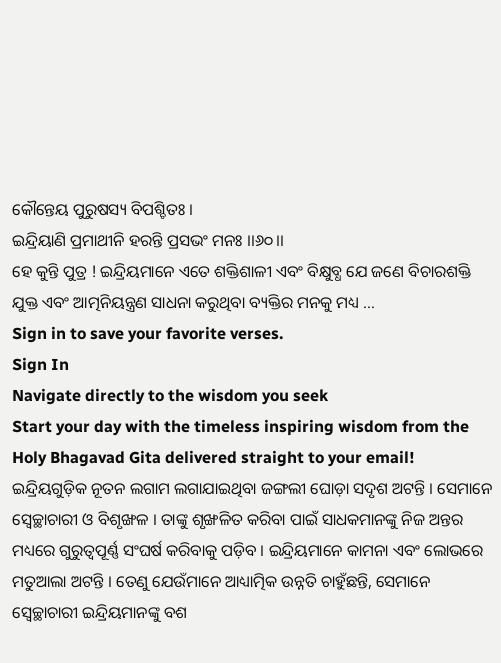କୌନ୍ତେୟ ପୁରୁଷସ୍ୟ ବିପଶ୍ଚିତଃ ।
ଇନ୍ଦ୍ରିୟାଣି ପ୍ରମାଥୀନି ହରନ୍ତି ପ୍ରସଭଂ ମନଃ ।।୬୦।।
ହେ କୁନ୍ତି ପୁତ୍ର ! ଇନ୍ଦ୍ରିୟମାନେ ଏତେ ଶକ୍ତିଶାଳୀ ଏବଂ ବିକ୍ଷୁବ୍ଧ ଯେ ଜଣେ ବିଚାରଶକ୍ତି ଯୁକ୍ତ ଏବଂ ଆତ୍ମନିୟନ୍ତ୍ରଣ ସାଧନା କରୁଥିବା ବ୍ୟକ୍ତିର ମନକୁ ମଧ୍ୟ …
Sign in to save your favorite verses.
Sign In
Navigate directly to the wisdom you seek
Start your day with the timeless inspiring wisdom from the Holy Bhagavad Gita delivered straight to your email!
ଇନ୍ଦ୍ରିୟଗୁଡ଼ିକ ନୂତନ ଲଗାମ ଲଗାଯାଇଥିବା ଜଙ୍ଗଲୀ ଘୋଡ଼ା ସଦୃଶ ଅଟନ୍ତି । ସେମାନେ ସ୍ୱେଚ୍ଛାଚାରୀ ଓ ବିଶୃଙ୍ଖଳ । ତାଙ୍କୁ ଶୃଙ୍ଖଳିତ କରିବା ପାଇଁ ସାଧକମାନଙ୍କୁ ନିଜ ଅନ୍ତର ମଧ୍ୟରେ ଗୁରୁତ୍ୱପୂର୍ଣ୍ଣ ସଂଘର୍ଷ କରିବାକୁ ପଡ଼ିବ । ଇନ୍ଦ୍ରିୟମାନେ କାମନା ଏବଂ ଲୋଭରେ ମତୁଆଲା ଅଟନ୍ତି । ତେଣୁ ଯେଉଁମାନେ ଆଧ୍ୟାତ୍ମିକ ଉନ୍ନତି ଚାହୁଁଛନ୍ତି, ସେମାନେ ସ୍ୱେଚ୍ଛାଚାରୀ ଇନ୍ଦ୍ରିୟମାନଙ୍କୁ ବଶ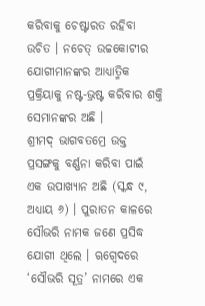କରିବାକୁ ଚେଷ୍ଟାରତ ରହିବା ଉଚିତ । ନଚେତ୍ ଉଚ୍ଚକୋଟୀର ଯୋଗୀମାନଙ୍କର ଆଧ୍ୟାତ୍ମିକ ପ୍ରକ୍ରିୟାକୁ ନଷ୍ଟ-ଭ୍ରଷ୍ଟ କରିବାର ଶକ୍ତି ସେମାନଙ୍କର ଅଛି ।
ଶ୍ରୀମଦ୍ ଭାଗବତମ୍ରେ ଉକ୍ତ ପ୍ରସଙ୍ଗକୁ ବର୍ଣ୍ଣନା କରିବା ପାଇଁ ଏକ ଉପାଖ୍ୟାନ ଅଛି (ସ୍କନ୍ଧ ୯, ଅଧ୍ୟାୟ ୬) । ପୁରାତନ କାଳରେ ସୌଭରି ନାମକ ଜଣେ ପ୍ରସିଦ୍ଧ ଯୋଗୀ ଥିଲେ । ୠଗ୍ବେଦରେ ‘ସୌଭରି ସୂତ୍ର’ ନାମରେ ଏକ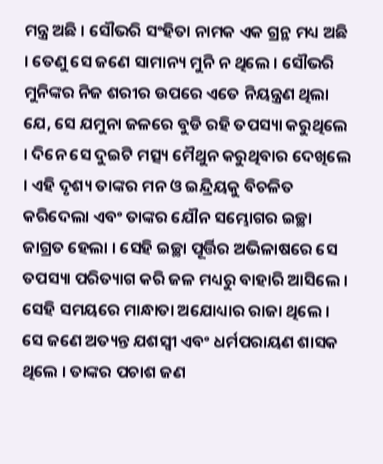ମନ୍ତ୍ର ଅଛି । ସୌଭରି ସଂହିତା ନାମକ ଏକ ଗ୍ରନ୍ଥ ମଧ୍ୟ ଅଛି । ତେଣୁ ସେ ଜଣେ ସାମାନ୍ୟ ମୁନି ନ ଥିଲେ । ସୌଭରି ମୁନିଙ୍କର ନିଜ ଶରୀର ଉପରେ ଏତେ ନିୟନ୍ତ୍ରଣ ଥିଲା ଯେ, ସେ ଯମୁନା ଜଳରେ ବୁଡି ରହି ତପସ୍ୟା କରୁଥିଲେ । ଦିନେ ସେ ଦୁଇଟି ମତ୍ସ୍ୟ ମୈଥୁନ କରୁଥିବାର ଦେଖିଲେ । ଏହି ଦୃଶ୍ୟ ତାଙ୍କର ମନ ଓ ଇନ୍ଦ୍ରିୟକୁ ବିଚଳିତ କରିଦେଲା ଏବଂ ତାଙ୍କର ଯୌନ ସମ୍ଭୋଗର ଇଚ୍ଛା ଜାଗ୍ରତ ହେଲା । ସେହି ଇଚ୍ଛା ପୂର୍ତ୍ତିର ଅଭିଳାଷରେ ସେ ତପସ୍ୟା ପରିତ୍ୟାଗ କରି ଜଳ ମଧ୍ୟରୁ ବାହାରି ଆସିଲେ ।
ସେହି ସମୟରେ ମାନ୍ଧାତା ଅଯୋଧ୍ୟାର ରାଜା ଥିଲେ । ସେ ଜଣେ ଅତ୍ୟନ୍ତ ଯଶସ୍ୱୀ ଏବଂ ଧର୍ମପରାୟଣ ଶାସକ ଥିଲେ । ତାଙ୍କର ପଚାଶ ଜଣ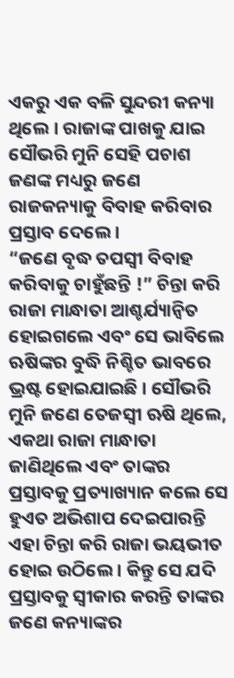ଏକରୁ ଏକ ବଳି ସୁନ୍ଦରୀ କନ୍ୟା ଥିଲେ । ରାଜାଙ୍କ ପାଖକୁ ଯାଇ ସୌଭରି ମୁନି ସେହି ପଚାଶ ଜଣଙ୍କ ମଧ୍ୟରୁ ଜଣେ ରାଜକନ୍ୟାକୁ ବିବାହ କରିବାର ପ୍ରସ୍ତାବ ଦେଲେ ।
“ଜଣେ ବୃଦ୍ଧ ତପସ୍ୱୀ ବିବାହ କରିବାକୁ ଚାହୁଁଛନ୍ତି !” ଚିନ୍ତା କରି ରାଜା ମାନ୍ଧାତା ଆଶ୍ଚର୍ଯ୍ୟାନ୍ୱିତ ହୋଇଗଲେ ଏବଂ ସେ ଭାବିଲେ ଋଷିଙ୍କର ବୁଦ୍ଧି ନିଶ୍ଚିତ ଭାବରେ ଭ୍ରଷ୍ଟ ହୋଇଯାଇଛି । ସୌଭରି ମୁନି ଜଣେ ତେଜସ୍ୱୀ ଋଷି ଥିଲେ, ଏକଥା ରାଜା ମାନ୍ଧାତା ଜାଣିଥିଲେ ଏବଂ ତାଙ୍କର ପ୍ରସ୍ତାବକୁ ପ୍ରତ୍ୟାଖ୍ୟାନ କଲେ ସେ ହୁଏତ ଅଭିଶାପ ଦେଇପାରନ୍ତି ଏହା ଚିନ୍ତା କରି ରାଜା ଭୟଭୀତ ହୋଇ ଉଠିଲେ । କିନ୍ତୁ ସେ ଯଦି ପ୍ରସ୍ତାବକୁ ସ୍ୱୀକାର କରନ୍ତି ତାଙ୍କର ଜଣେ କନ୍ୟାଙ୍କର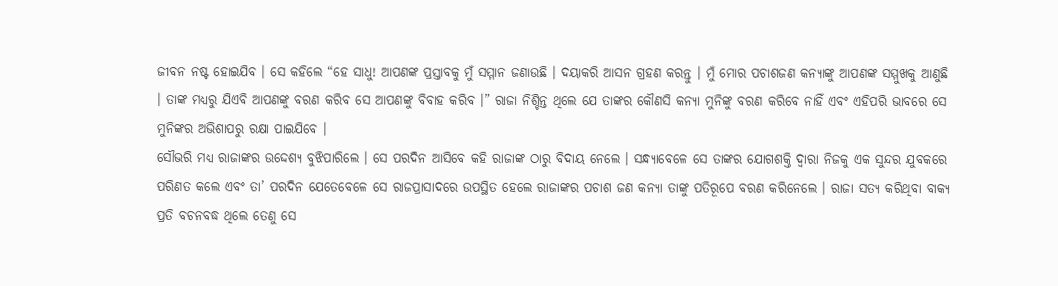ଜୀବନ ନଷ୍ଟ ହୋଇଯିବ । ସେ କହିଲେ “ହେ ସାଧୁ! ଆପଣଙ୍କ ପ୍ରସ୍ତାବକୁ ମୁଁ ସମ୍ମାନ ଜଣାଉଛି । ଦୟାକରି ଆସନ ଗ୍ରହଣ କରନ୍ତୁ । ମୁଁ ମୋର ପଚାଶଜଣ କନ୍ୟାଙ୍କୁ ଆପଣଙ୍କ ସମ୍ମୁଖକୁ ଆଣୁଛି । ତାଙ୍କ ମଧ୍ୟରୁ ଯିଏବି ଆପଣଙ୍କୁ ବରଣ କରିବ ସେ ଆପଣଙ୍କୁ ବିବାହ କରିବ ।” ରାଜା ନିଶ୍ଚିନ୍ତ ଥିଲେ ଯେ ତାଙ୍କର କୌଣସି କନ୍ୟା ମୁନିଙ୍କୁ ବରଣ କରିବେ ନାହିଁ ଏବଂ ଏହିପରି ଭାବରେ ସେ ମୁନିଙ୍କର ଅଭିଶାପରୁ ରକ୍ଷା ପାଇଯିବେ ।
ସୌଭରି ମଧ୍ୟ ରାଜାଙ୍କର ଉଦ୍ଦେଶ୍ୟ ବୁଝିପାରିଲେ । ସେ ପରଦିନ ଆସିବେ କହି ରାଜାଙ୍କ ଠାରୁ ବିଦାୟ ନେଲେ । ସନ୍ଧ୍ୟାବେଳେ ସେ ତାଙ୍କର ଯୋଗଶକ୍ତି ଦ୍ୱାରା ନିଜକୁ ଏକ ସୁନ୍ଦର ଯୁବକରେ ପରିଣତ କଲେ ଏବଂ ତା’ ପରଦିନ ଯେତେବେଳେ ସେ ରାଜପ୍ରାସାଦରେ ଉପସ୍ଥିତ ହେଲେ ରାଜାଙ୍କର ପଚାଶ ଜଣ କନ୍ୟା ତାଙ୍କୁ ପତିରୂପେ ବରଣ କରିନେଲେ । ରାଜା ସତ୍ୟ କରିଥିବା ବାକ୍ୟ ପ୍ରତି ବଚନବଦ୍ଧ ଥିଲେ ତେଣୁ ସେ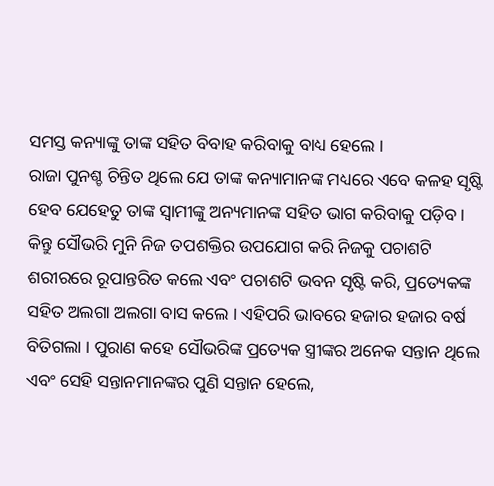ସମସ୍ତ କନ୍ୟାଙ୍କୁ ତାଙ୍କ ସହିତ ବିବାହ କରିବାକୁ ବାଧ୍ୟ ହେଲେ ।
ରାଜା ପୁନଶ୍ଚ ଚିନ୍ତିତ ଥିଲେ ଯେ ତାଙ୍କ କନ୍ୟାମାନଙ୍କ ମଧ୍ୟରେ ଏବେ କଳହ ସୃଷ୍ଟି ହେବ ଯେହେତୁ ତାଙ୍କ ସ୍ୱାମୀଙ୍କୁ ଅନ୍ୟମାନଙ୍କ ସହିତ ଭାଗ କରିବାକୁ ପଡ଼ିବ । କିନ୍ତୁ ସୌଭରି ମୁନି ନିଜ ତପଶକ୍ତିର ଉପଯୋଗ କରି ନିଜକୁ ପଚାଶଟି ଶରୀରରେ ରୂପାନ୍ତରିତ କଲେ ଏବଂ ପଚାଶଟି ଭବନ ସୃଷ୍ଟି କରି, ପ୍ରତ୍ୟେକଙ୍କ ସହିତ ଅଲଗା ଅଲଗା ବାସ କଲେ । ଏହିପରି ଭାବରେ ହଜାର ହଜାର ବର୍ଷ ବିତିଗଲା । ପୁରାଣ କହେ ସୌଭରିଙ୍କ ପ୍ରତ୍ୟେକ ସ୍ତ୍ରୀଙ୍କର ଅନେକ ସନ୍ତାନ ଥିଲେ ଏବଂ ସେହି ସନ୍ତାନମାନଙ୍କର ପୁଣି ସନ୍ତାନ ହେଲେ,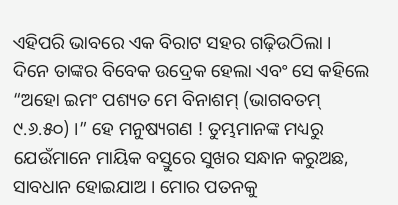ଏହିପରି ଭାବରେ ଏକ ବିରାଟ ସହର ଗଢ଼ିଉଠିଲା । ଦିନେ ତାଙ୍କର ବିବେକ ଉଦ୍ରେକ ହେଲା ଏବଂ ସେ କହିଲେ “ଅହୋ ଇମଂ ପଶ୍ୟତ ମେ ବିନାଶମ୍ (ଭାଗବତମ୍ ୯.୬.୫୦) ।” ହେ ମନୁଷ୍ୟଗଣ ! ତୁମ୍ଭମାନଙ୍କ ମଧ୍ୟରୁ ଯେଉଁମାନେ ମାୟିକ ବସ୍ତୁରେ ସୁଖର ସନ୍ଧାନ କରୁଅଛ, ସାବଧାନ ହୋଇଯାଅ । ମୋର ପତନକୁ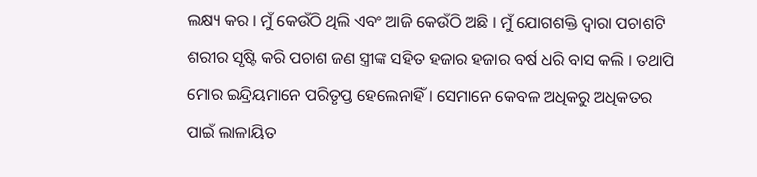ଲକ୍ଷ୍ୟ କର । ମୁଁ କେଉଁଠି ଥିଲି ଏବଂ ଆଜି କେଉଁଠି ଅଛି । ମୁଁ ଯୋଗଶକ୍ତି ଦ୍ୱାରା ପଚାଶଟି ଶରୀର ସୃଷ୍ଟି କରି ପଚାଶ ଜଣ ସ୍ତ୍ରୀଙ୍କ ସହିତ ହଜାର ହଜାର ବର୍ଷ ଧରି ବାସ କଲି । ତଥାପି ମୋର ଇନ୍ଦ୍ରିୟମାନେ ପରିତୃପ୍ତ ହେଲେନାହିଁ । ସେମାନେ କେବଳ ଅଧିକରୁ ଅଧିକତର ପାଇଁ ଲାଳାୟିତ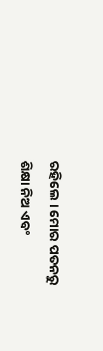ରହିଲେ । ମୋର ପତନରୁ ଶିକ୍ଷା ନିଅ ଏବଂ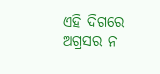ଏହି ଦିଗରେ ଅଗ୍ରସର ନ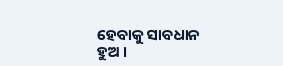ହେବାକୁ ସାବଧାନ ହୁଅ ।